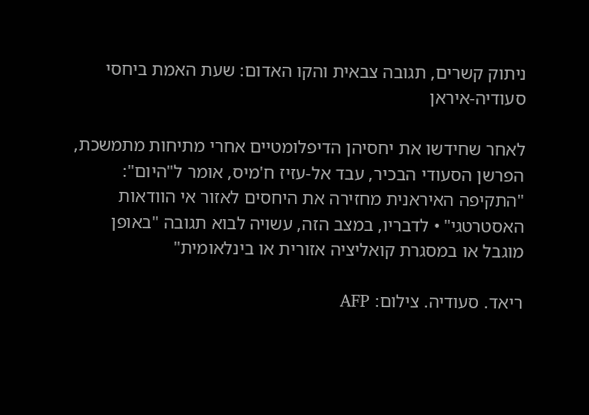ניתוק קשרים, תגובה צבאית והקו האדום: שעת האמת ביחסי סעודיה-איראן

לאחר שחידשו את יחסיהן הדיפלומטיים אחרי מתיחות מתמשכת, הפרשן הסעודי הבכיר, עבד אל-עזיז ח'מיס, אומר ל"היום": "התקיפה האיראנית מחזירה את היחסים לאזור אי הוודאות האסטרטגי" • לדבריו, במצב הזה, עשויה לבוא תגובה "באופן מוגבל או במסגרת קואליציה אזורית או בינלאומית"

ריאד. סעודיה. צילום: AFP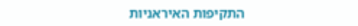התקיפות האיראניות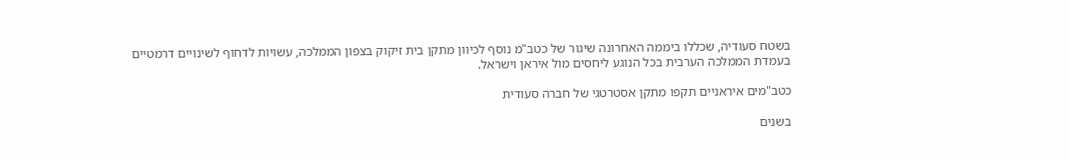בשטח סעודיה, שכללו ביממה האחרונה שיגור של כטב"מ נוסף לכיוון מתקן בית זיקוק בצפון הממלכה, עשויות לדחוף לשינויים דרמטיים בעמדת הממלכה הערבית בכל הנוגע ליחסים מול איראן וישראל.

כטב"מים איראניים תקפו מתקן אסטרטגי של חברה סעודית

בשנים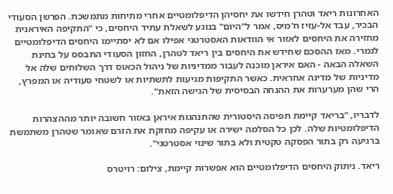האחרונות ריאד וטהרן חידשו את יחסיהן הדיפלומטיים אחרי מתיחות מתמשכת. הפרשן הסעודי הבכיר, עבד אל-עזיז ח'מיס, אמר ל"היום" בנוגע לשאלת עתיד היחסים, כי "התקיפה האיראנית מחזירה את היחסים לאזור אי הוודאות האסטרטגי אפילו אם לא יסתיימו היחסים הדיפלומטיים לגמרי. מאז ההסכם שחידש את היחסים בין ריאד לטהרן, החזון הסעודי התבסס על בחינת השאלה הבאה - האם איראן מוכנה לעבור ממדיניות של ניהול הכאוס דרך השלוחים שלה אל מדיניות של מדינה אחראית. כאשר התקיפות מגיעות לתשתיות או לשטחי סעודיה או המפרץ, הרי שהן מערערות את ההנחה הבסיסית של הגישה הזאת".

לדבריו, "בריאד קיימת תפיסה היסטורית שהתנהגות איראן באזור חשובה יותר מההצהרות הדיפלומטיות שלה. לכן כל הסלמה ישירה או עקיפה מחזקת את הזרם שאומר שטהרן משתמשת ברגיעה רק בתור הפסקה טקטית ולא בתור שינוי אסטרטגי".

ריאד. ניתוק היחסים הדיפלומטיים הוא אפשרות קיימת, צילום: רויטרס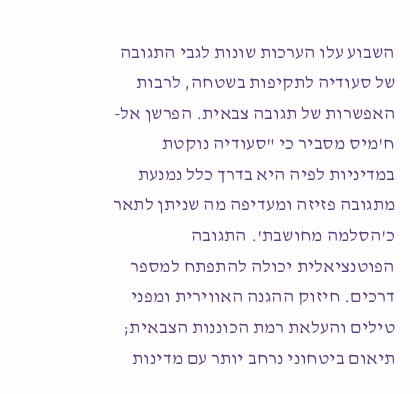השבוע עלו הערכות שונות לגבי התגובה של סעודיה לתקיפות בשטחה, לרבות האפשרות של תגובה צבאית. הפרשן אל-ח'מיס מסביר כי "סעודיה נוקטת במדיניות לפיה היא בדרך כלל נמנעת מתגובה פזיזה ומעדיפה מה שניתן לתאר כ'הסלמה מחושבת'. התגובה הפוטנציאלית יכולה להתפתח למספר דרכים. חיזוק ההגנה האווירית ומפני טילים והעלאת רמת הכוננות הצבאית; תיאום ביטחוני נרחב יותר עם מדינות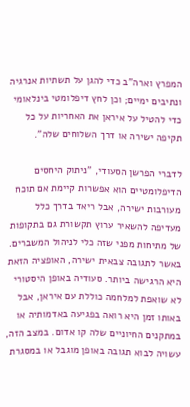המפרץ וארה"ב כדי להגן על תשתיות אנרגיה ונתיבים ימיים; וכן לחץ דיפלומטי בינלאומי כדי להטיל על איראן את האחריות על כל תקיפה ישירה או דרך השלוחים שלה".

לדברי הפרשן הסעודי, "ניתוק היחסים הדיפלומטיים הוא אפשרות קיימת אם תוכח מעורבות ישירה, אבל ריאד בדרך כלל מעדיפה להשאיר ערוץ תקשורת גם בתקופות של מתיחות מפני שזה כלי לניהול המשברים. באשר לתגובה צבאית ישירה, האופציה הזאת היא הרגישה ביותר. סעודיה באופן היסטורי לא שואפת למלחמה כוללת עם איראן, אבל באותו זמן היא רואה בפגיעה באדמותיה או במתקנים החיוניים שלה קו אדום. במצב הזה, עשויה לבוא תגובה באופן מוגבל או במסגרת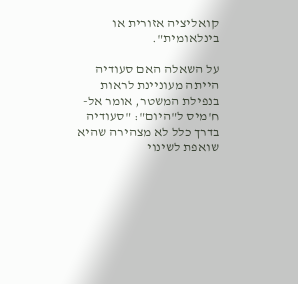קואליציה אזורית או בינלאומית".

על השאלה האם סעודיה הייתה מעוניינת לראות בנפילת המשטר, אומר אל-ח'מיס ל"היום": "סעודיה בדרך כלל לא מצהירה שהיא שואפת לשינוי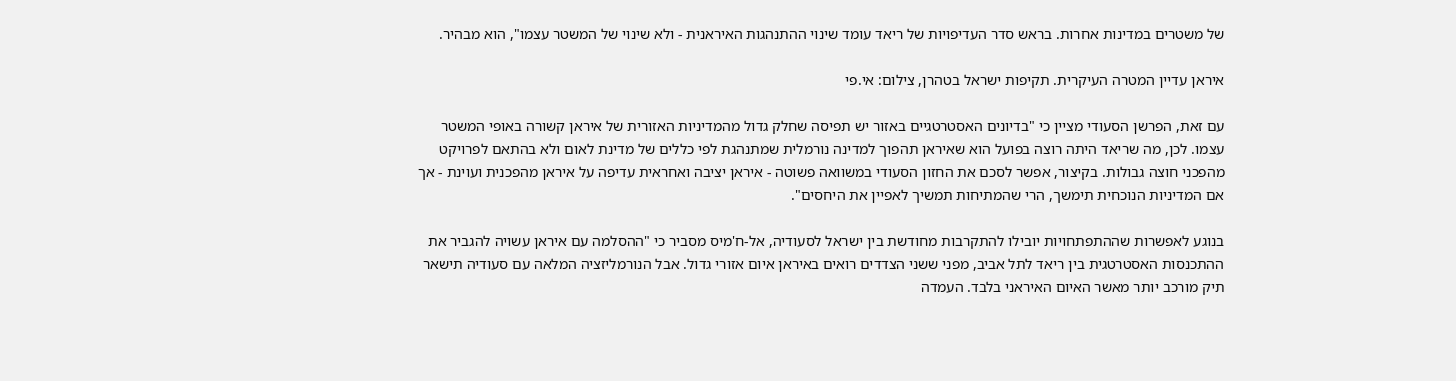של משטרים במדינות אחרות. בראש סדר העדיפויות של ריאד עומד שינוי ההתנהגות האיראנית - ולא שינוי של המשטר עצמו", הוא מבהיר.

איראן עדיין המטרה העיקרית. תקיפות ישראל בטהרן, צילום: אי.פי

עם זאת, הפרשן הסעודי מציין כי "בדיונים האסטרטגיים באזור יש תפיסה שחלק גדול מהמדיניות האזורית של איראן קשורה באופי המשטר עצמו. לכן, מה שריאד היתה רוצה בפועל הוא שאיראן תהפוך למדינה נורמלית שמתנהגת לפי כללים של מדינת לאום ולא בהתאם לפרויקט מהפכני חוצה גבולות. בקיצור, אפשר לסכם את החזון הסעודי במשוואה פשוטה - איראן יציבה ואחראית עדיפה על איראן מהפכנית ועוינת - אך אם המדיניות הנוכחית תימשך, הרי שהמתיחות תמשיך לאפיין את היחסים".

בנוגע לאפשרות שההתפתחויות יובילו להתקרבות מחודשת בין ישראל לסעודיה, אל-ח'מיס מסביר כי "ההסלמה עם איראן עשויה להגביר את ההתכנסות האסטרטגית בין ריאד לתל אביב, מפני ששני הצדדים רואים באיראן איום אזורי גדול. אבל הנורמליזציה המלאה עם סעודיה תישאר תיק מורכב יותר מאשר האיום האיראני בלבד. העמדה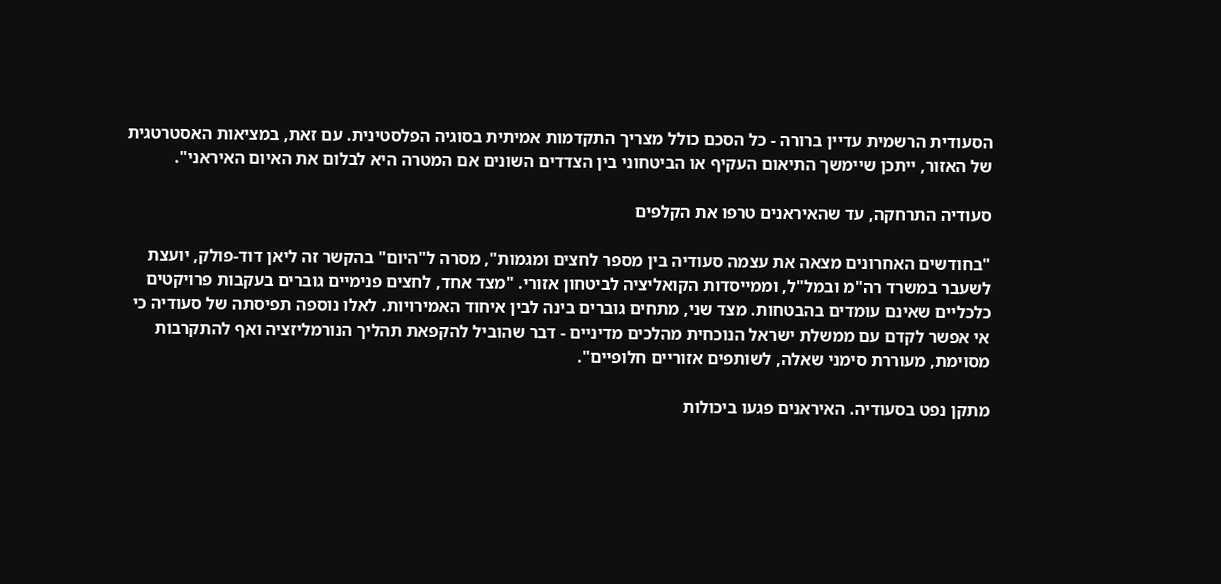הסעודית הרשמית עדיין ברורה - כל הסכם כולל מצריך התקדמות אמיתית בסוגיה הפלסטינית. עם זאת, במציאות האסטרטגית של האזור, ייתכן שיימשך התיאום העקיף או הביטחוני בין הצדדים השונים אם המטרה היא לבלום את האיום האיראני".

סעודיה התרחקה, עד שהאיראנים טרפו את הקלפים

"בחודשים האחרונים מצאה את עצמה סעודיה בין מספר לחצים ומגמות", מסרה ל"היום" בהקשר זה ליאן דוד-פולק, יועצת לשעבר במשרד רה"מ ובמל"ל, וממייסדות הקואליציה לביטחון אזורי. "מצד אחד, לחצים פנימיים גוברים בעקבות פרויקטים כלכליים שאינם עומדים בהבטחות. מצד שני, מתחים גוברים בינה לבין איחוד האמירויות. לאלו נוספה תפיסתה של סעודיה כי אי אפשר לקדם עם ממשלת ישראל הנוכחית מהלכים מדיניים - דבר שהוביל להקפאת תהליך הנורמליזציה ואף להתקרבות מסוימת, מעוררת סימני שאלה, לשותפים אזוריים חלופיים".

מתקן נפט בסעודיה. האיראנים פגעו ביכולות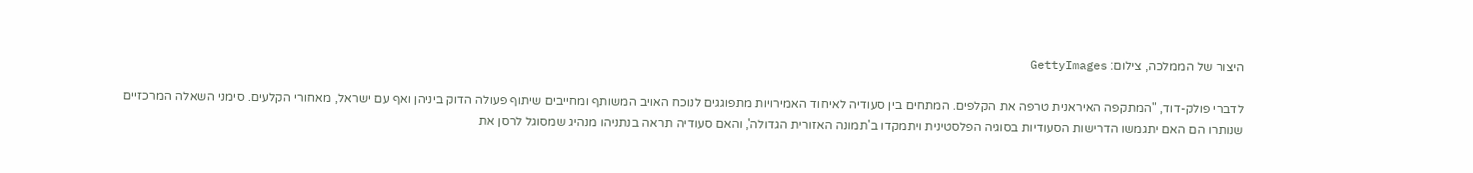היצור של הממלכה, צילום: GettyImages

לדברי פולק-דוד, "המתקפה האיראנית טרפה את הקלפים. המתחים בין סעודיה לאיחוד האמירויות מתפוגגים לנוכח האויב המשותף ומחייבים שיתוף פעולה הדוק ביניהן ואף עם ישראל, מאחורי הקלעים. סימני השאלה המרכזיים שנותרו הם האם יתגמשו הדרישות הסעודיות בסוגיה הפלסטינית ויתמקדו ב'תמונה האזורית הגדולה', והאם סעודיה תראה בנתניהו מנהיג שמסוגל לרסן את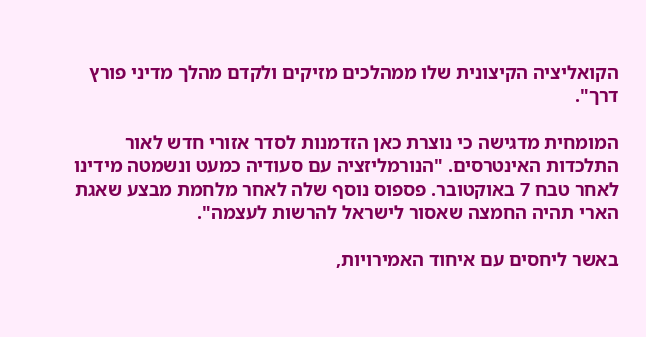הקואליציה הקיצונית שלו ממהלכים מזיקים ולקדם מהלך מדיני פורץ דרך".

המומחית מדגישה כי נוצרת כאן הזדמנות לסדר אזורי חדש לאור התלכדות האינטרסים. "הנורמליזציה עם סעודיה כמעט ונשמטה מידינו לאחר טבח 7 באוקטובר. פספוס נוסף שלה לאחר מלחמת מבצע שאגת הארי תהיה החמצה שאסור לישראל להרשות לעצמה".

באשר ליחסים עם איחוד האמירויות,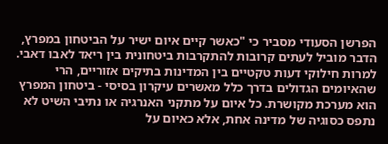הפרשן הסעודי מסביר כי "כאשר קיים איום ישיר על הביטחון במפרץ, הדבר מוביל לעתים קרובות להתקרבות ביטחונית בין ריאד לאבו דאבי. למרות חילוקי דעות טקטיים בין המדינות בתיקים אזוריים, הרי שהאיומים הגדולים בדרך כלל מאשרים עיקרון בסיסי - ביטחון המפרץ הוא מערכת מקושרת. כל איום על מתקני האנרגיה או נתיבי השיט לא נתפס כסוגיה של מדינה אחת, אלא כאיום על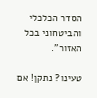הסדר הכלכלי והביטחוני בכל האזור".

טעינו? נתקן! אם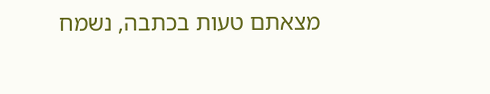מצאתם טעות בכתבה, נשמח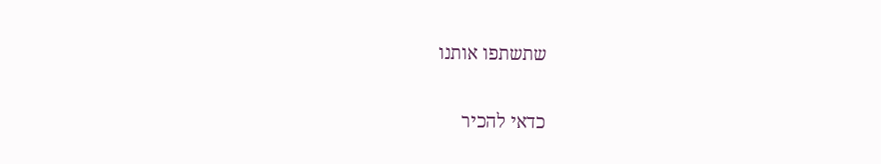שתשתפו אותנו

כדאי להכיר